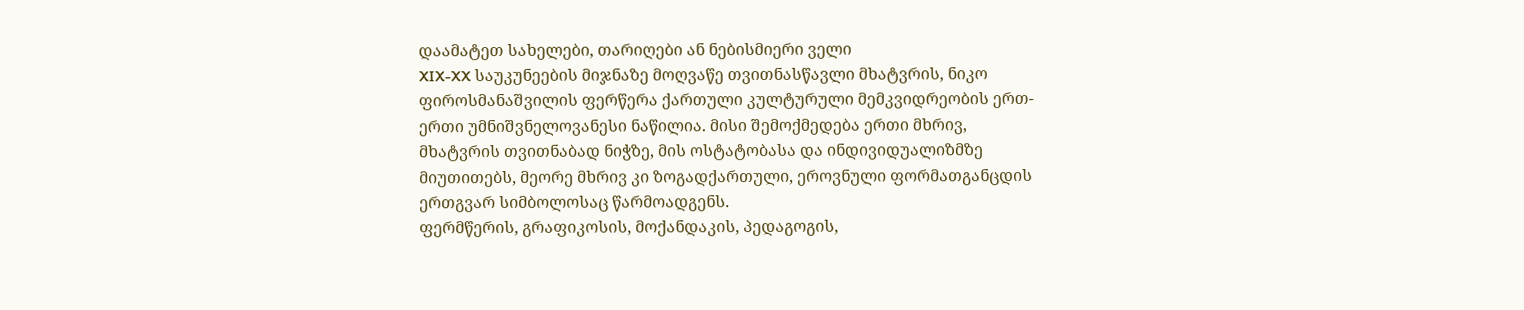დაამატეთ სახელები, თარიღები ან ნებისმიერი ველი
XIX-XX საუკუნეების მიჯნაზე მოღვაწე თვითნასწავლი მხატვრის, ნიკო ფიროსმანაშვილის ფერწერა ქართული კულტურული მემკვიდრეობის ერთ-ერთი უმნიშვნელოვანესი ნაწილია. მისი შემოქმედება ერთი მხრივ, მხატვრის თვითნაბად ნიჭზე, მის ოსტატობასა და ინდივიდუალიზმზე მიუთითებს, მეორე მხრივ კი ზოგადქართული, ეროვნული ფორმათგანცდის ერთგვარ სიმბოლოსაც წარმოადგენს.
ფერმწერის, გრაფიკოსის, მოქანდაკის, პედაგოგის,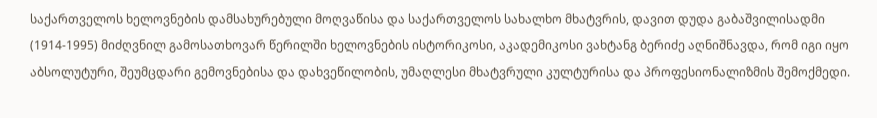საქართველოს ხელოვნების დამსახურებული მოღვაწისა და საქართველოს სახალხო მხატვრის, დავით დუდა გაბაშვილისადმი (1914-1995) მიძღვნილ გამოსათხოვარ წერილში ხელოვნების ისტორიკოსი, აკადემიკოსი ვახტანგ ბერიძე აღნიშნავდა, რომ იგი იყო აბსოლუტური, შეუმცდარი გემოვნებისა და დახვეწილობის, უმაღლესი მხატვრული კულტურისა და პროფესიონალიზმის შემოქმედი.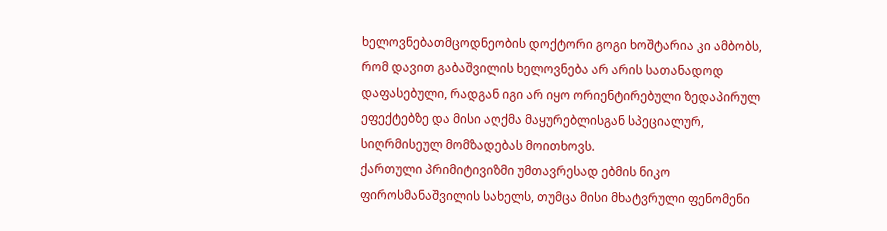ხელოვნებათმცოდნეობის დოქტორი გოგი ხოშტარია კი ამბობს, რომ დავით გაბაშვილის ხელოვნება არ არის სათანადოდ დაფასებული, რადგან იგი არ იყო ორიენტირებული ზედაპირულ ეფექტებზე და მისი აღქმა მაყურებლისგან სპეციალურ, სიღრმისეულ მომზადებას მოითხოვს.
ქართული პრიმიტივიზმი უმთავრესად ებმის ნიკო ფიროსმანაშვილის სახელს, თუმცა მისი მხატვრული ფენომენი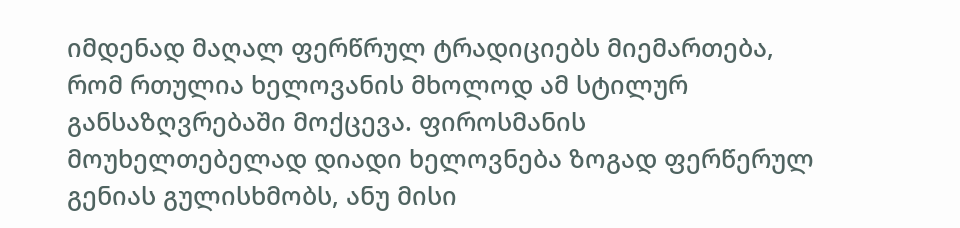იმდენად მაღალ ფერწრულ ტრადიციებს მიემართება, რომ რთულია ხელოვანის მხოლოდ ამ სტილურ განსაზღვრებაში მოქცევა. ფიროსმანის მოუხელთებელად დიადი ხელოვნება ზოგად ფერწერულ გენიას გულისხმობს, ანუ მისი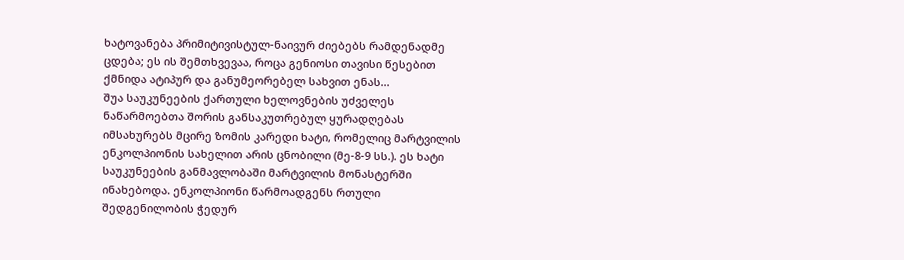ხატოვანება პრიმიტივისტულ-ნაივურ ძიებებს რამდენადმე ცდება; ეს ის შემთხვევაა, როცა გენიოსი თავისი წესებით ქმნიდა ატიპურ და განუმეორებელ სახვით ენას...
შუა საუკუნეების ქართული ხელოვნების უძველეს ნაწარმოებთა შორის განსაკუთრებულ ყურადღებას იმსახურებს მცირე ზომის კარედი ხატი, რომელიც მარტვილის ენკოლპიონის სახელით არის ცნობილი (მე-8-9 სს.). ეს ხატი საუკუნეების განმავლობაში მარტვილის მონასტერში ინახებოდა. ენკოლპიონი წარმოადგენს რთული შედგენილობის ჭედურ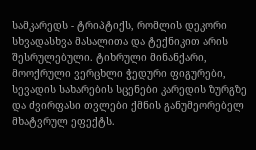სამკარედს - ტრიპტიქს, რომლის დეკორი სხვადასხვა მასალითა და ტექნიკით არის შესრულებული. ტიხრული მინანქარი, მოოქრული ვერცხლი ჭედური ფიგურები, სევადის სახარების სცენები კარედის ზურგზე და ძვირფასი თვლები ქმნის განუმეორებელ მხატვრულ ეფექტს.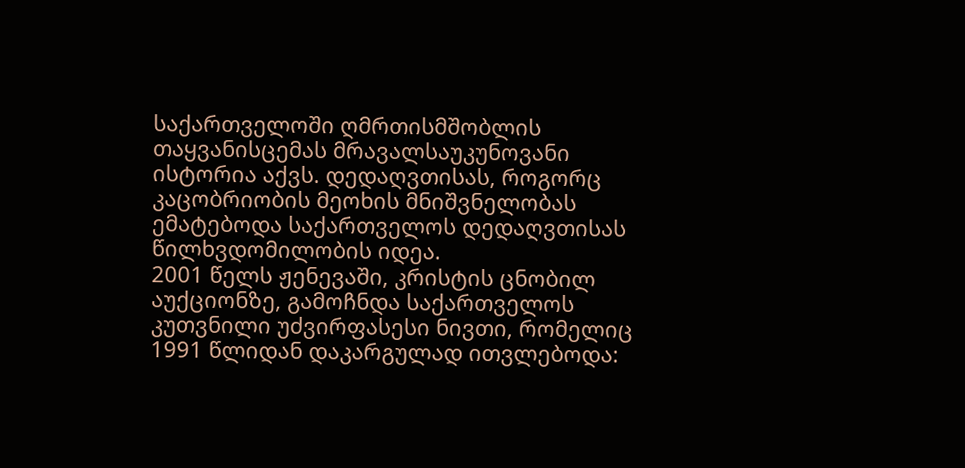საქართველოში ღმრთისმშობლის თაყვანისცემას მრავალსაუკუნოვანი ისტორია აქვს. დედაღვთისას, როგორც კაცობრიობის მეოხის მნიშვნელობას ემატებოდა საქართველოს დედაღვთისას წილხვდომილობის იდეა.
2001 წელს ჟენევაში, კრისტის ცნობილ აუქციონზე, გამოჩნდა საქართველოს კუთვნილი უძვირფასესი ნივთი, რომელიც 1991 წლიდან დაკარგულად ითვლებოდა: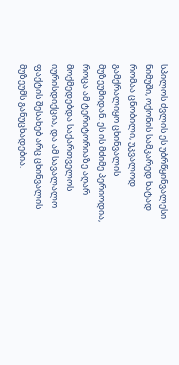სპილოს ძვლის ეს უბრწყინვალესი ნიმუში, ოქონის სამკარედ ხატად რომაა ცნობილი, უკვალოდ გამქრალიყო ცხინვალის მუზეუმიდან. ეს ის მძიმე პერიოდია, როცა ამ ტერიტორიაზე აღარ მოქმედებდა საქართველოს იურისდიქცია, და ამ სავალალო ფაქტის შესახებ არც ცხინვალის მუზეუმს განუცხადებია.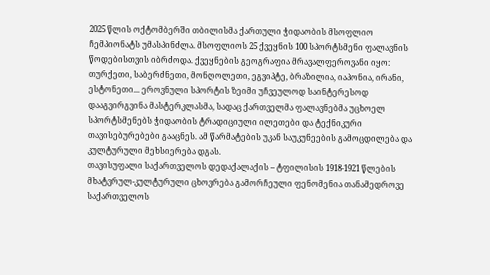2025 წლის ოქტომბერში თბილისმა ქართული ჭიდაობის მსოფლიო ჩემპიონატს უმასპინძლა. მსოფლიოს 25 ქვეყნის 100 სპორტსმენი ფალავნის წოდებისთვის იბრძოდა. ქვეყნების გეოგრაფია მრავალფეროვანი იყო: თურქეთი, საბერძნეთი, მონღოლეთი, ეგვიპტე, ბრაზილია, იაპონია, ირანი, ესტონეთი... ეროვნული სპორტის ზეიმი უჩვეულოდ საინტერესოდ დააგვირგვინა მასტერკლასმა, სადაც ქართველმა ფალავნებმა უცხოელ სპორტსმენებს ჭიდაობის ტრადიციული ილეთები და ტექნიკური თავისებურებები გააცნეს. ამ წარმატების უკან საუკუნეების გამოცდილება და კულტურული მეხსიერება დგას.
თავისუფალი საქართველოს დედაქალაქის – ტფილისის 1918-1921 წლების მხატვრულ-კულტურული ცხოვრება გამორჩეული ფენომენია თანამედროვე საქართველოს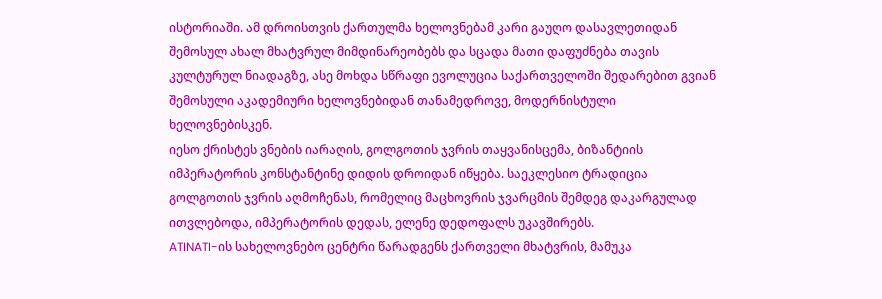ისტორიაში. ამ დროისთვის ქართულმა ხელოვნებამ კარი გაუღო დასავლეთიდან შემოსულ ახალ მხატვრულ მიმდინარეობებს და სცადა მათი დაფუძნება თავის კულტურულ ნიადაგზე, ასე მოხდა სწრაფი ევოლუცია საქართველოში შედარებით გვიან შემოსული აკადემიური ხელოვნებიდან თანამედროვე, მოდერნისტული ხელოვნებისკენ.
იესო ქრისტეს ვნების იარაღის, გოლგოთის ჯვრის თაყვანისცემა, ბიზანტიის იმპერატორის კონსტანტინე დიდის დროიდან იწყება. საეკლესიო ტრადიცია გოლგოთის ჯვრის აღმოჩენას, რომელიც მაცხოვრის ჯვარცმის შემდეგ დაკარგულად ითვლებოდა, იმპერატორის დედას, ელენე დედოფალს უკავშირებს.
ATINATI-ის სახელოვნებო ცენტრი წარადგენს ქართველი მხატვრის, მამუკა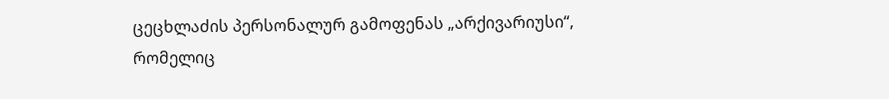ცეცხლაძის პერსონალურ გამოფენას „არქივარიუსი“, რომელიც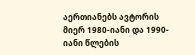აერთიანებს ავტორის მიერ 1980-იანი და 1990-იანი წლების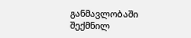განმავლობაში შექმნილ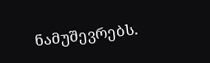ნამუშევრებს.